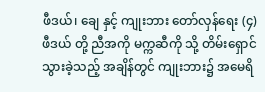ဖီဒယ်၊ ချေ နှင့် ကျုးဘား တော်လှန်ရေး (၄)
ဖီဒယ် တို့ ညီအကို မက္ကဆီကို သို့ တိမ်းရှောင်သွားခဲ့သည့် အချိန်တွင် ကျုးဘား၌ အမေရိ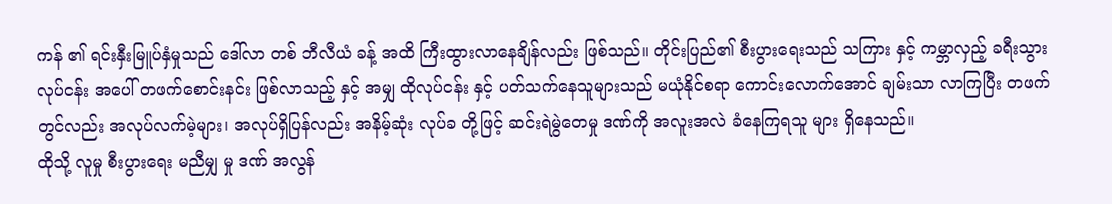ကန် ၏ ရင်းနှီးမြူပ်နှံမှုသည် ဒေါ်လာ တစ် ဘီလီယံ ခန့် အထိ ကြီးထွားလာနေချိန်လည်း ဖြစ်သည်။ တိုင်းပြည်၏ စီးပွားရေးသည် သကြား နှင့် ကမ္ဘာလှည့် ခရီးသွားလုပ်ငန်း အပေါ် တဖက်စောင်းနင်း ဖြစ်လာသည့် နှင့် အမျှ ထိုလုပ်ငန်း နှင့် ပတ်သက်နေသူများသည် မယုံနိုင်စရာ ကောင်းလောက်အောင် ချမ်းသာ လာကြပြီး တဖက်တွင်လည်း အလုပ်လက်မဲ့များ၊ အလုပ်ရှိပြန်လည်း အနိမ့်ဆုံး လုပ်ခ တို့ဖြင့် ဆင်းရဲမွဲတေမှု ဒဏ်ကို အလူးအလဲ ခံနေကြရသူ များ ရှိနေသည်။
ထိုသို့ လူမှု စီးပွားရေး မညီမျှ မှု ဒဏ် အလွန်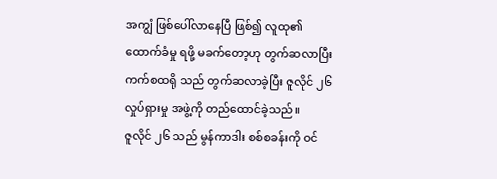အကျွံ ဖြစ်ပေါ်လာနေပြီ ဖြစ်၍ လူထု၏ ထောက်ခံမှု ရဖို့ မခက်တော့ဟု တွက်ဆလာပြီး ကက်စထရို သည် တွက်ဆလာခဲ့ပြီး ဇူလိုင် ၂၆ လှုပ်ရှားမှု အဖွဲ့ကို တည်ထောင်ခဲ့သည်။
ဇူလိုင် ၂၆ သည် မွန်ကာဒါး စစ်စခန်းကို ဝင်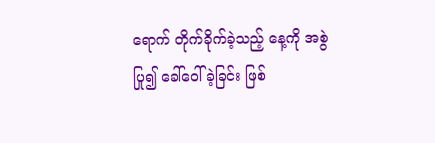ရောက် တိုက်ခိုက်ခဲ့သည့် နေ့ကို အစွဲပြု၍ ခေါ်ဝေါ်ခဲ့ခြင်း ဖြစ်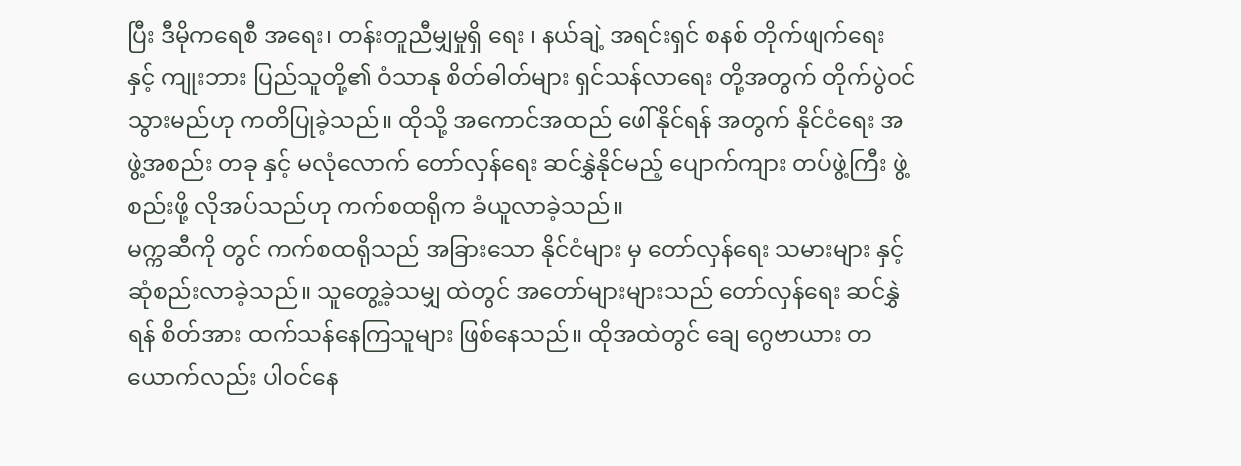ပြီး ဒီမိုကရေစီ အရေး၊ တန်းတူညီမျှမှုရှိ ရေး ၊ နယ်ချဲ့ အရင်းရှင် စနစ် တိုက်ဖျက်ရေး နှင့် ကျုးဘား ပြည်သူတို့၏ ဝံသာနု စိတ်ဓါတ်များ ရှင်သန်လာရေး တို့အတွက် တိုက်ပွဲဝင်သွားမည်ဟု ကတိပြုခဲ့သည်။ ထိုသို့ အကောင်အထည် ဖေါ်နိုင်ရန် အတွက် နိုင်ငံရေး အဖွဲ့အစည်း တခု နှင့် မလုံလောက် တော်လှန်ရေး ဆင်နွှဲနိုင်မည့် ပျောက်ကျား တပ်ဖွဲ့ကြီး ဖွဲ့စည်းဖို့ လိုအပ်သည်ဟု ကက်စထရိုက ခံယူလာခဲ့သည်။
မက္ကဆီကို တွင် ကက်စထရိုသည် အခြားသော နိုင်ငံများ မှ တော်လှန်ရေး သမားများ နှင့် ဆုံစည်းလာခဲ့သည်။ သူတွေ့ခဲ့သမျှ ထဲတွင် အတော်များများသည် တော်လှန်ရေး ဆင်နွှဲရန် စိတ်အား ထက်သန်နေကြသူများ ဖြစ်နေသည်။ ထိုအထဲတွင် ချေ ဂွေဗာယား တယောက်လည်း ပါဝင်နေ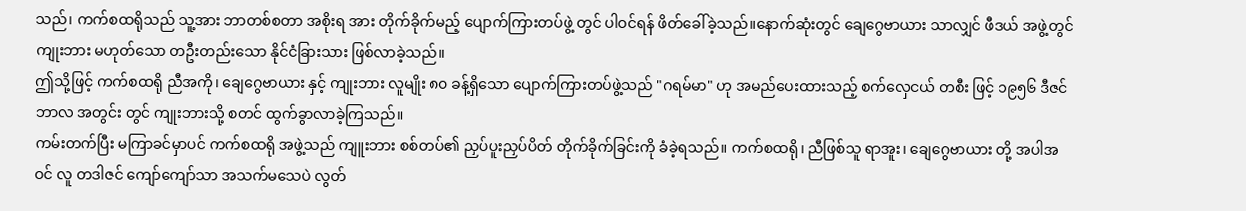သည်၊ ကက်စထရိုသည် သူ့အား ဘာတစ်စတာ အစိုးရ အား တိုက်ခိုက်မည့် ပျောက်ကြားတပ်ဖွဲ့ တွင် ပါဝင်ရန် ဖိတ်ခေါ်ခဲ့သည်။နောက်ဆုံးတွင် ချေဂွေဗာယား သာလျှင် ဖီဒယ် အဖွဲ့တွင် ကျုးဘား မဟုတ်သော တဦးတည်းသော နိုင်ငံခြားသား ဖြစ်လာခဲ့သည်။
ဤသို့ဖြင့် ကက်စထရို ညီအကို၊ ချေဂွေဗာယား နှင့် ကျုးဘား လူမျိုး ၈၀ ခန့်ရှိသော ပျောက်ကြားတပ်ဖွဲ့သည် "ဂရမ်မာ" ဟု အမည်ပေးထားသည့် စက်လှေငယ် တစီး ဖြင့် ၁၉၅၆ ဒီဇင်ဘာလ အတွင်း တွင် ကျုးဘားသို့ စတင် ထွက်ခွာလာခဲ့ကြသည်။
ကမ်းတက်ပြီး မကြာခင်မှာပင် ကက်စထရို အဖွဲ့သည် ကျူးဘား စစ်တပ်၏ ညှပ်ပူးညှပ်ပိတ် တိုက်ခိုက်ခြင်းကို ခံခဲ့ရသည်။ ကက်စထရို၊ ညီဖြစ်သူ ရာအူး၊ ချေဂွေဗာယား တို့ အပါအဝင် လူ တဒါဇင် ကျော်ကျော်သာ အသက်မသေပဲ လွတ်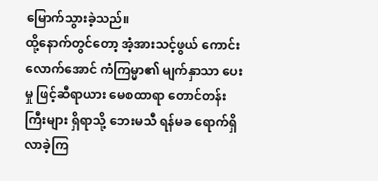မြောက်သွားခဲ့သည်။
ထို့နောက်တွင်တော့ အံ့အားသင့်ဖွယ် ကောင်းလောက်အောင် ကံကြမ္မာ၏ မျက်နှာသာ ပေးမှု ဖြင့်ဆီရာယား မေစထာရာ တောင်တန်းကြီးများ ရှိရာသို့ ဘေးမသီ ရန်မခ ရောက်ရှိလာခဲ့ကြ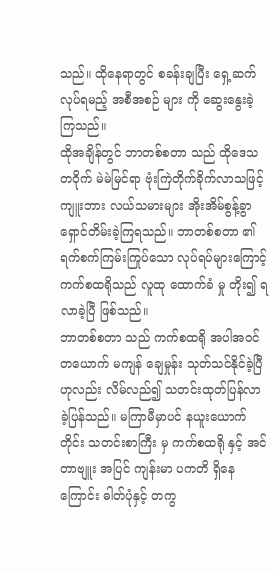သည်။ ထိုနေရာတွင် စခန်းချပြီး ရှေ့ဆက်လုပ်ရမည့် အစီအစဉ် များ ကို ဆွေးနွေးခဲ့ကြသည်။
ထိုအချိန်တွင် ဘာတစ်စတာ သည် ထိုဒေသတဝိုက် မဲမဲမြင်ရာ ဗုံးကြဲတိုက်ခိုက်လာသဖြင့် ကျူးဘား လယ်သမားများ အိုးအိမ်စွန့်ခွာ ရှောင်တိမ်းခဲ့ကြရသည်။ ဘာတစ်စတာ ၏ ရက်စက်ကြမ်းကြုပ်သော လုပ်ရပ်များကြောင့် ကက်စထရိုသည် လူထု ထောက်ခံ မှု တိုး၍ ရလာခဲ့ပြီ ဖြစ်သည်။
ဘာတစ်စတာ သည် ကက်စထရို အပါအဝင် တယောက် မကျန် ချေမှုန်း သုတ်သင်နိုင်ခဲ့ပြီ ဟုလည်း လိမ်လည်၍ သတင်းထုတ်ပြန်လာခဲ့ပြန်သည်။ မကြာမီမှာပင် နယူးယောက်တိုင်း သတင်းစာကြီး မှ ကက်စထရို နှင့် အင်တာဗျူး အပြင် ကျန်းမာ ပကတိ ရှိနေကြောင်း ဓါတ်ပုံနှင့် တကွ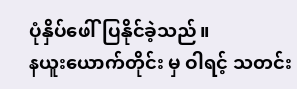ပုံနှိပ်ဖေါ်ပြနိုင်ခဲ့သည်။
နယူးယောက်တိုင်း မှ ဝါရင့် သတင်း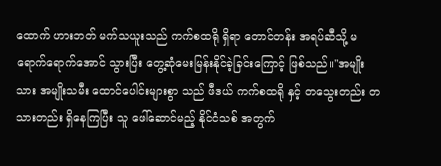ထောက် ဟားဘတ် မက်သယူးသည် ကက်စထရို ရှိရာ တောင်တန်း အရပ်ဆီသို့ မရောက်ရောက်အောင် သွားပြီး တွေ့ဆုံမေးမြန်းနိုင်ခဲ့ခြင်းကြောင့် ဖြစ်သည်။"အမျိုးသား အမျိုးသမီး ထောင်ပေါင်းများစွာ သည် ဖီဒယ် ကက်စထရို နှင့် တသွေးတည်း တသားတည်း ရှိနေကြပြီး သူ ဖေါ်ဆောင်မည့် နိုင်ငံသစ် အတွက်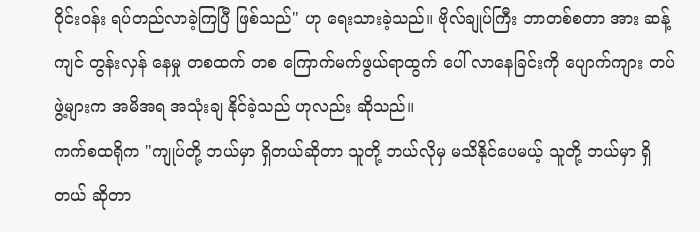ဝိုင်းဝန်း ရပ်တည်လာခဲ့ကြပြီ ဖြစ်သည်" ဟု ရေးသားခဲ့သည်။ ဗိုလ်ချုပ်ကြီး ဘာတစ်စတာ အား ဆန့်ကျင် တွန်းလှန် နေမှု တစထက် တစ ကြောက်မက်ဖွယ်ရာထွက် ပေါ် လာနေခြင်းကို ပျောက်ကျား တပ်ဖွဲ့များက အမိအရ အသုံးချ နိုင်ခဲ့သည် ဟုလည်း ဆိုသည်။
ကက်စထရိုက "ကျုပ်တို့ ဘယ်မှာ ရှိတယ်ဆိုတာ သူတို့ ဘယ်လိုမှ မသိနိုင်ပေမယ့် သူတို့ ဘယ်မှာ ရှိတယ် ဆိုတာ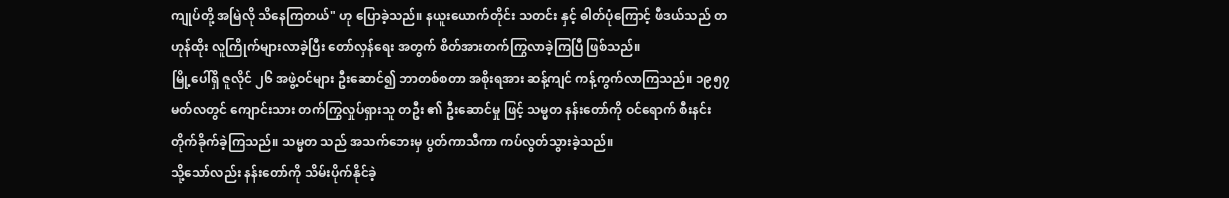ကျုပ်တို့ အမြဲလို သိနေကြတယ်" ဟု ပြောခဲ့သည်။ နယူးယောက်တိုင်း သတင်း နှင့် ဓါတ်ပုံကြောင့် ဖီဒယ်သည် တဟုန်ထိုး လူကြိုက်များလာခဲ့ပြီး တော်လှန်ရေး အတွက် စိတ်အားတက်ကြွလာခဲ့ကြပြီ ဖြစ်သည်။
မြို့ပေါ်ရှိ ဇူလိုင် ၂၆ အဖွဲ့ဝင်များ ဦးဆောင်၍ ဘာတစ်စတာ အစိုးရအား ဆန့်ကျင် ကန့်ကွက်လာကြသည်။ ၁၉၅၇ မတ်လတွင် ကျောင်းသား တက်ကြွလှုပ်ရှားသူ တဦး ၏ ဦးဆောင်မှု ဖြင့် သမ္မတ နန်းတော်ကို ဝင်ရောက် စီးနင်းတိုက်ခိုက်ခဲ့ကြသည်။ သမ္မတ သည် အသက်ဘေးမှ ပွတ်ကာသီကာ ကပ်လွတ်သွားခဲ့သည်။
သို့သော်လည်း နန်းတော်ကို သိမ်းပိုက်နိုင်ခဲ့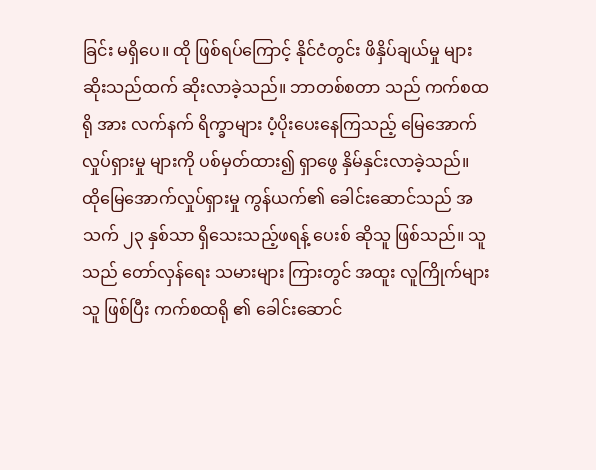ခြင်း မရှိပေ။ ထို ဖြစ်ရပ်ကြောင့် နိုင်ငံတွင်း ဖိနှိပ်ချယ်မှု များ ဆိုးသည်ထက် ဆိုးလာခဲ့သည်။ ဘာတစ်စတာ သည် ကက်စထရို အား လက်နက် ရိက္ခာများ ပံ့ပိုးပေးနေကြသည့် မြေအောက်လှုပ်ရှားမှု များကို ပစ်မှတ်ထား၍ ရှာဖွေ နှိမ်နှင်းလာခဲ့သည်။
ထိုမြေအောက်လှုပ်ရှားမှု ကွန်ယက်၏ ခေါင်းဆောင်သည် အသက် ၂၃ နှစ်သာ ရှိသေးသည့်ဖရန့် ပေးစ် ဆိုသူ ဖြစ်သည်။ သူသည် တော်လှန်ရေး သမားများ ကြားတွင် အထူး လူကြိုက်များသူ ဖြစ်ပြီး ကက်စထရို ၏ ခေါင်းဆောင်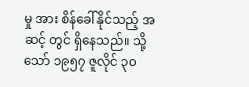မှု အား စိန်ခေါ်နိုင်သည့် အဆင့် တွင် ရှိနေသည်။ သို့သော် ၁၉၅၇ ဇူလိုင် ၃၀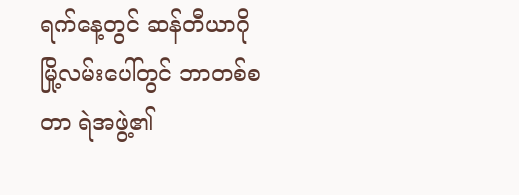ရက်နေ့တွင် ဆန်တီယာဂို မြို့လမ်းပေါ်တွင် ဘာတစ်စတာ ရဲအဖွဲ့၏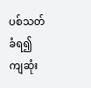ပစ်သတ်ခံရ၍ ကျဆုံး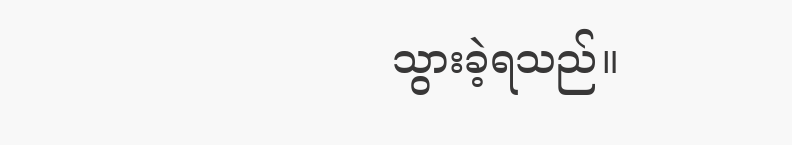သွားခဲ့ရသည်။